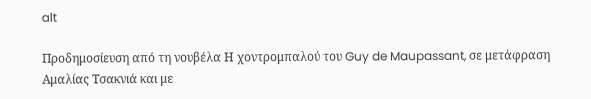alt

Προδημοσίευση από τη νουβέλα Η χοντρομπαλού του Guy de Maupassant, σε μετάφραση Αμαλίας Τσακνιά και με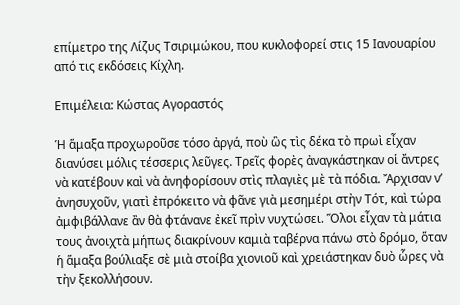επίμετρο της Λίζυς Τσιριμώκου, που κυκλοφορεί στις 15 Ιανουαρίου από τις εκδόσεις Κίχλη.

Επιμέλεια: Κώστας Αγοραστός

Ἡ ἅμαξα προχωροῦσε τόσο ἀργά, ποὺ ὣς τὶς δέκα τὸ πρωὶ εἶχαν διανύσει μόλις τέσσερις λεῦγες. Τρεῖς φορὲς ἀναγκάστηκαν οἱ ἄντρες νὰ κατέβουν καὶ νὰ ἀνηφορίσουν στὶς πλαγιὲς μὲ τὰ πόδια. Ἄρχισαν ν’ ἀνησυχοῦν, γιατὶ ἐπρόκειτο νὰ φᾶνε γιὰ μεσημέρι στὴν Τότ, καὶ τώρα ἀμφιβάλλανε ἂν θὰ φτάνανε ἐκεῖ πρὶν νυχτώσει. Ὅλοι εἶχαν τὰ μάτια τους ἀνοιχτὰ μήπως διακρίνουν καμιὰ ταβέρνα πάνω στὸ δρόμο, ὅταν ἡ ἅμαξα βούλιαξε σὲ μιὰ στοίβα χιονιοῦ καὶ χρειάστηκαν δυὸ ὧρες νὰ τὴν ξεκολλήσουν.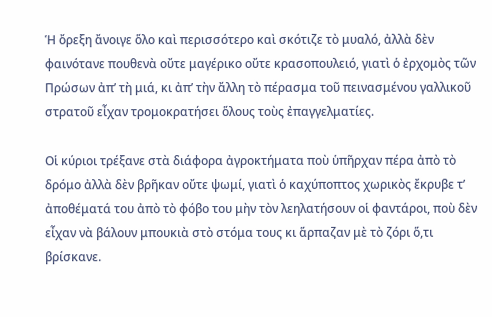Ἡ ὄρεξη ἄνοιγε ὅλο καὶ περισσότερο καὶ σκότιζε τὸ μυαλό, ἀλλὰ δὲν φαινότανε πουθενὰ οὔτε μαγέρικο οὔτε κρασοπουλειό, γιατὶ ὁ ἐρχομὸς τῶν Πρώσων ἀπ’ τὴ μιά, κι ἀπ’ τὴν ἄλλη τὸ πέρασμα τοῦ πεινασμένου γαλλικοῦ στρατοῦ εἶχαν τρομοκρατήσει ὅλους τοὺς ἐπαγγελματίες.

Οἱ κύριοι τρέξανε στὰ διάφορα ἀγροκτήματα ποὺ ὑπῆρχαν πέρα ἀπὸ τὸ δρόμο ἀλλὰ δὲν βρῆκαν οὔτε ψωμί, γιατὶ ὁ καχύποπτος χωρικὸς ἔκρυβε τ’ ἀποθέματά του ἀπὸ τὸ φόβο του μὴν τὸν λεηλατήσουν οἱ φαντάροι, ποὺ δὲν εἶχαν νὰ βάλουν μπουκιὰ στὸ στόμα τους κι ἅρπαζαν μὲ τὸ ζόρι ὅ,τι βρίσκανε.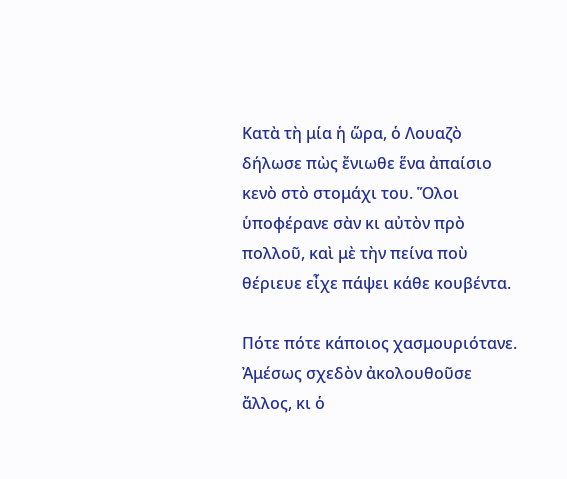Κατὰ τὴ μία ἡ ὥρα, ὁ Λουαζὸ δήλωσε πὼς ἔνιωθε ἕνα ἀπαίσιο κενὸ στὸ στομάχι του. Ὅλοι ὑποφέρανε σὰν κι αὐτὸν πρὸ πολλοῦ, καὶ μὲ τὴν πείνα ποὺ θέριευε εἶχε πάψει κάθε κουβέντα.

Πότε πότε κάποιος χασμουριότανε. Ἀμέσως σχεδὸν ἀκολουθοῦσε ἄλλος, κι ὁ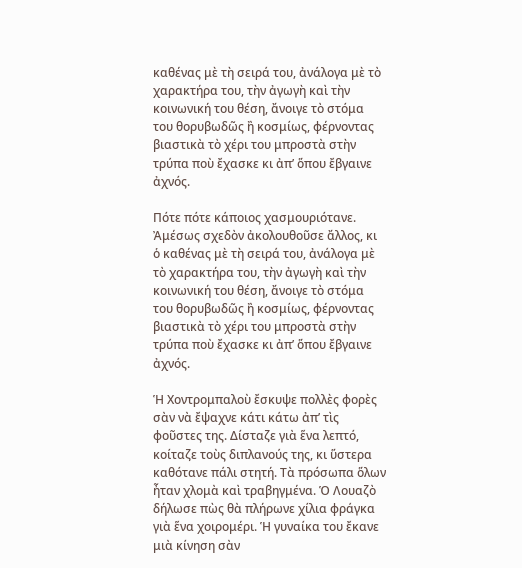καθένας μὲ τὴ σειρά του, ἀνάλογα μὲ τὸ χαρακτήρα του, τὴν ἀγωγὴ καὶ τὴν κοινωνική του θέση, ἄνοιγε τὸ στόμα του θορυβωδῶς ἢ κοσμίως, φέρνοντας βιαστικὰ τὸ χέρι του μπροστὰ στὴν τρύπα ποὺ ἔχασκε κι ἀπ’ ὅπου ἔβγαινε ἀχνός.

Πότε πότε κάποιος χασμουριότανε. Ἀμέσως σχεδὸν ἀκολουθοῦσε ἄλλος, κι ὁ καθένας μὲ τὴ σειρά του, ἀνάλογα μὲ τὸ χαρακτήρα του, τὴν ἀγωγὴ καὶ τὴν κοινωνική του θέση, ἄνοιγε τὸ στόμα του θορυβωδῶς ἢ κοσμίως, φέρνοντας βιαστικὰ τὸ χέρι του μπροστὰ στὴν τρύπα ποὺ ἔχασκε κι ἀπ’ ὅπου ἔβγαινε ἀχνός.

Ἡ Χοντρομπαλοὺ ἔσκυψε πολλὲς φορὲς σὰν νὰ ἔψαχνε κάτι κάτω ἀπ’ τὶς φοῦστες της. Δίσταζε γιὰ ἕνα λεπτό, κοίταζε τοὺς διπλανούς της, κι ὕστερα καθότανε πάλι στητή. Τὰ πρόσωπα ὅλων ἦταν χλομὰ καὶ τραβηγμένα. Ὁ Λουαζὸ δήλωσε πὼς θὰ πλήρωνε χίλια φράγκα γιὰ ἕνα χοιρομέρι. Ἡ γυναίκα του ἔκανε μιὰ κίνηση σὰν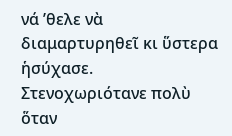νά ’θελε νὰ διαμαρτυρηθεῖ κι ὕστερα ἡσύχασε. Στενοχωριότανε πολὺ ὅταν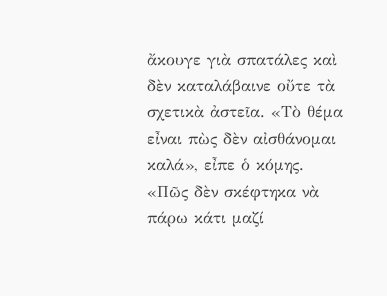ἄκουγε γιὰ σπατάλες καὶ δὲν καταλάβαινε οὔτε τὰ σχετικὰ ἀστεῖα. «Τὸ θέμα εἶναι πὼς δὲν αἰσθάνομαι καλά», εἶπε ὁ κόμης. «Πῶς δὲν σκέφτηκα νὰ πάρω κάτι μαζί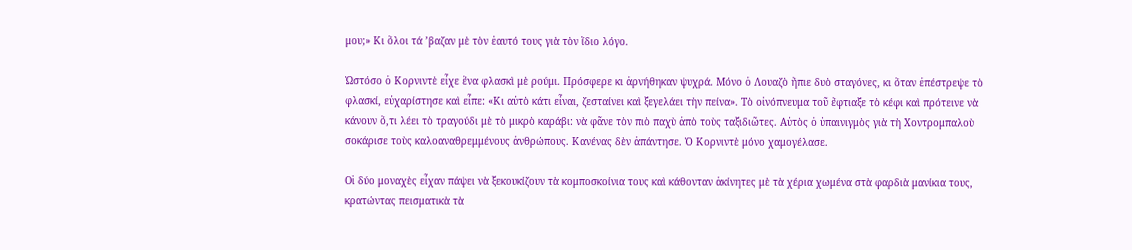μου;» Κι ὅλοι τά ’βαζαν μὲ τὸν ἑαυτό τους γιὰ τὸν ἴδιο λόγο.

Ὡστόσο ὁ Κορνιντὲ εἶχε ἕνα φλασκὶ μὲ ρούμι. Πρόσφερε κι ἀρνήθηκαν ψυχρά. Μόνο ὁ Λουαζὸ ἤπιε δυὸ σταγόνες, κι ὅταν ἐπέστρεψε τὸ φλασκί, εὐχαρίστησε καὶ εἶπε: «Κι αὐτὸ κάτι εἶναι, ζεσταίνει καὶ ξεγελάει τὴν πείνα». Τὸ οἰνόπνευμα τοῦ ἔφτιαξε τὸ κέφι καὶ πρότεινε νὰ κάνουν ὅ,τι λέει τὸ τραγούδι μὲ τὸ μικρὸ καράβι: νὰ φᾶνε τὸν πιὸ παχὺ ἀπὸ τοὺς ταξιδιῶτες. Αὐτὸς ὁ ὑπαινιγμὸς γιὰ τὴ Χοντρομπαλοὺ σοκάρισε τοὺς καλοαναθρεμμένους ἀνθρώπους. Κανένας δὲν ἀπάντησε. Ὁ Κορνιντὲ μόνο χαμογέλασε.

Οἱ δύο μοναχὲς εἶχαν πάψει νὰ ξεκουκίζουν τὰ κομποσκοίνια τους καὶ κάθονταν ἀκίνητες μὲ τὰ χέρια χωμένα στὰ φαρδιὰ μανίκια τους, κρατώντας πεισματικὰ τὰ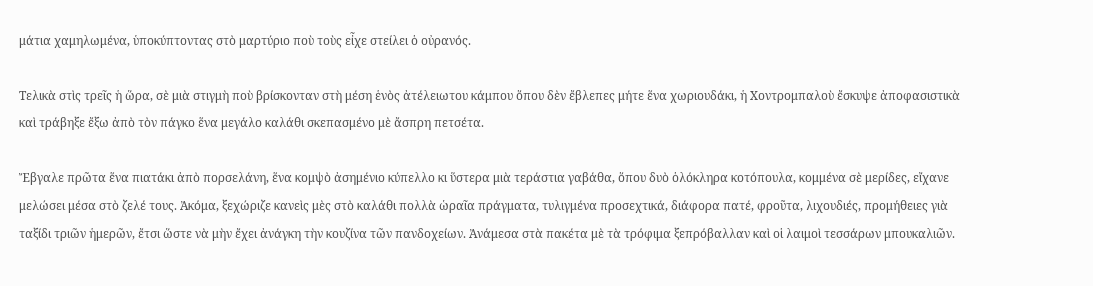μάτια χαμηλωμένα, ὑποκύπτοντας στὸ μαρτύριο ποὺ τοὺς εἶχε στείλει ὁ οὐρανός.

Τελικὰ στὶς τρεῖς ἡ ὥρα, σὲ μιὰ στιγμὴ ποὺ βρίσκονταν στὴ μέση ἑνὸς ἀτέλειωτου κάμπου ὅπου δὲν ἔβλεπες μήτε ἕνα χωριουδάκι, ἡ Χοντρομπαλοὺ ἔσκυψε ἀποφασιστικὰ καὶ τράβηξε ἔξω ἀπὸ τὸν πάγκο ἕνα μεγάλο καλάθι σκεπασμένο μὲ ἄσπρη πετσέτα.

Ἔβγαλε πρῶτα ἕνα πιατάκι ἀπὸ πορσελάνη, ἕνα κομψὸ ἀσημένιο κύπελλο κι ὕστερα μιὰ τεράστια γαβάθα, ὅπου δυὸ ὁλόκληρα κοτόπουλα, κομμένα σὲ μερίδες, εἴχανε μελώσει μέσα στὸ ζελέ τους. Ἀκόμα, ξεχώριζε κανεὶς μὲς στὸ καλάθι πολλὰ ὡραῖα πράγματα, τυλιγμένα προσεχτικά, διάφορα πατέ, φροῦτα, λιχουδιές, προμήθειες γιὰ ταξίδι τριῶν ἡμερῶν, ἔτσι ὥστε νὰ μὴν ἔχει ἀνάγκη τὴν κουζίνα τῶν πανδοχείων. Ἀνάμεσα στὰ πακέτα μὲ τὰ τρόφιμα ξεπρόβαλλαν καὶ οἱ λαιμοὶ τεσσάρων μπουκαλιῶν.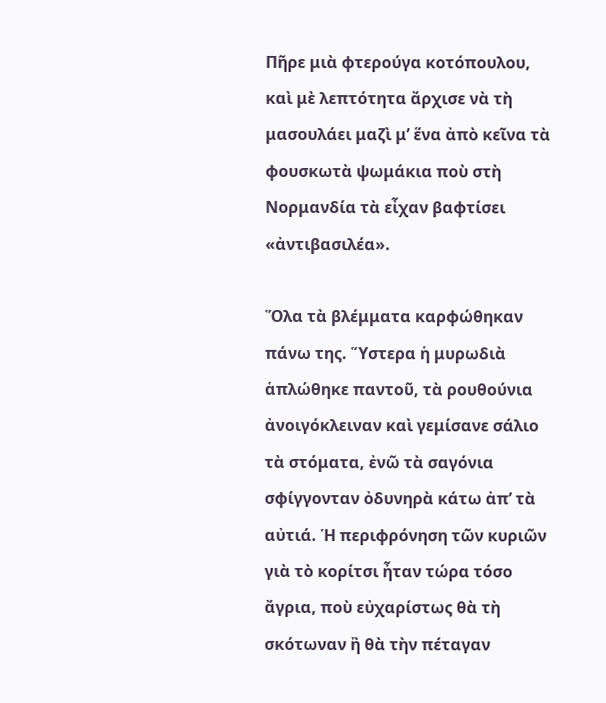Πῆρε μιὰ φτερούγα κοτόπουλου, καὶ μὲ λεπτότητα ἄρχισε νὰ τὴ μασουλάει μαζὶ μ’ ἕνα ἀπὸ κεῖνα τὰ φουσκωτὰ ψωμάκια ποὺ στὴ Νορμανδία τὰ εἶχαν βαφτίσει «ἀντιβασιλέα».

Ὅλα τὰ βλέμματα καρφώθηκαν πάνω της. Ὕστερα ἡ μυρωδιὰ ἁπλώθηκε παντοῦ, τὰ ρουθούνια ἀνοιγόκλειναν καὶ γεμίσανε σάλιο τὰ στόματα, ἐνῶ τὰ σαγόνια σφίγγονταν ὀδυνηρὰ κάτω ἀπ’ τὰ αὐτιά. Ἡ περιφρόνηση τῶν κυριῶν γιὰ τὸ κορίτσι ἦταν τώρα τόσο ἄγρια, ποὺ εὐχαρίστως θὰ τὴ σκότωναν ἢ θὰ τὴν πέταγαν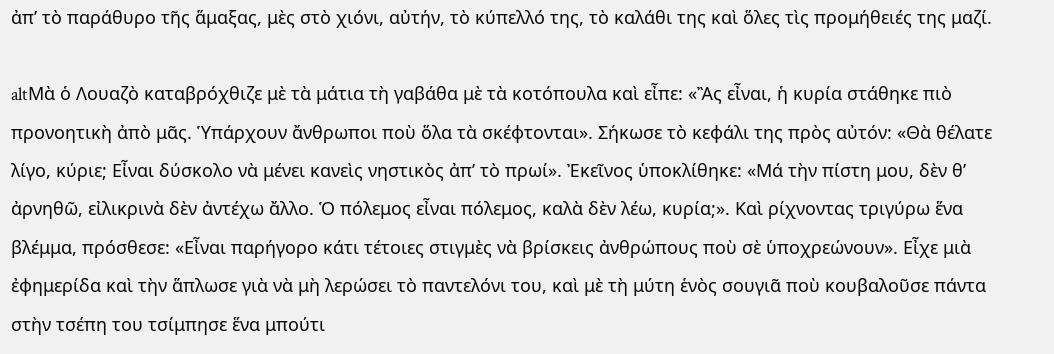ἀπ’ τὸ παράθυρο τῆς ἅμαξας, μὲς στὸ χιόνι, αὐτήν, τὸ κύπελλό της, τὸ καλάθι της καὶ ὅλες τὶς προμήθειές της μαζί.

altΜὰ ὁ Λουαζὸ καταβρόχθιζε μὲ τὰ μάτια τὴ γαβάθα μὲ τὰ κοτόπουλα καὶ εἶπε: «Ἂς εἶναι, ἡ κυρία στάθηκε πιὸ προνοητικὴ ἀπὸ μᾶς. Ὑπάρχουν ἄνθρωποι ποὺ ὅλα τὰ σκέφτονται». Σήκωσε τὸ κεφάλι της πρὸς αὐτόν: «Θὰ θέλατε λίγο, κύριε; Εἶναι δύσκολο νὰ μένει κανεὶς νηστικὸς ἀπ’ τὸ πρωί». Ἐκεῖνος ὑποκλίθηκε: «Μά τὴν πίστη μου, δὲν θ’ ἀρνηθῶ, εἰλικρινὰ δὲν ἀντέχω ἄλλο. Ὁ πόλεμος εἶναι πόλεμος, καλὰ δὲν λέω, κυρία;». Καὶ ρίχνοντας τριγύρω ἕνα βλέμμα, πρόσθεσε: «Εἶναι παρήγορο κάτι τέτοιες στιγμὲς νὰ βρίσκεις ἀνθρώπους ποὺ σὲ ὑποχρεώνουν». Εἶχε μιὰ ἐφημερίδα καὶ τὴν ἅπλωσε γιὰ νὰ μὴ λερώσει τὸ παντελόνι του, καὶ μὲ τὴ μύτη ἑνὸς σουγιᾶ ποὺ κουβαλοῦσε πάντα στὴν τσέπη του τσίμπησε ἕνα μπούτι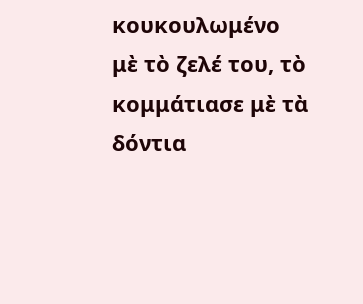κουκουλωμένο μὲ τὸ ζελέ του, τὸ κομμάτιασε μὲ τὰ δόντια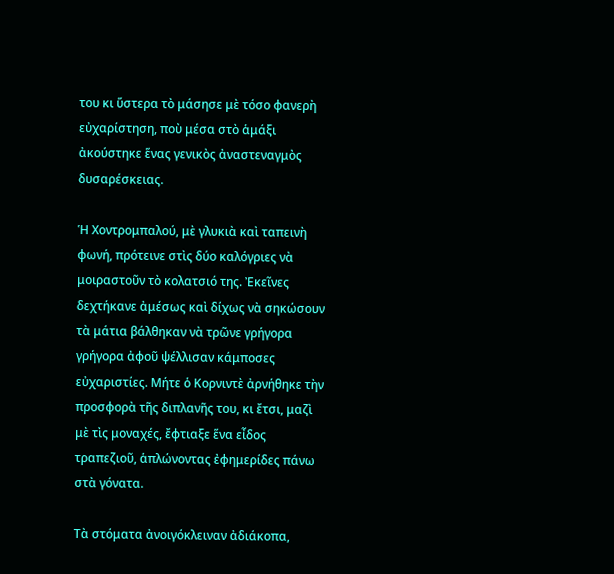του κι ὕστερα τὸ μάσησε μὲ τόσο φανερὴ εὐχαρίστηση, ποὺ μέσα στὸ ἁμάξι ἀκούστηκε ἕνας γενικὸς ἀναστεναγμὸς δυσαρέσκειας.

Ἡ Χοντρομπαλού, μὲ γλυκιὰ καὶ ταπεινὴ φωνή, πρότεινε στὶς δύο καλόγριες νὰ μοιραστοῦν τὸ κολατσιό της. Ἐκεῖνες δεχτήκανε ἀμέσως καὶ δίχως νὰ σηκώσουν τὰ μάτια βάλθηκαν νὰ τρῶνε γρήγορα γρήγορα ἀφοῦ ψέλλισαν κάμποσες εὐχαριστίες. Μήτε ὁ Κορνιντὲ ἀρνήθηκε τὴν προσφορὰ τῆς διπλανῆς του, κι ἔτσι, μαζὶ μὲ τὶς μοναχές, ἔφτιαξε ἕνα εἶδος τραπεζιοῦ, ἁπλώνοντας ἐφημερίδες πάνω στὰ γόνατα.

Τὰ στόματα ἀνοιγόκλειναν ἀδιάκοπα,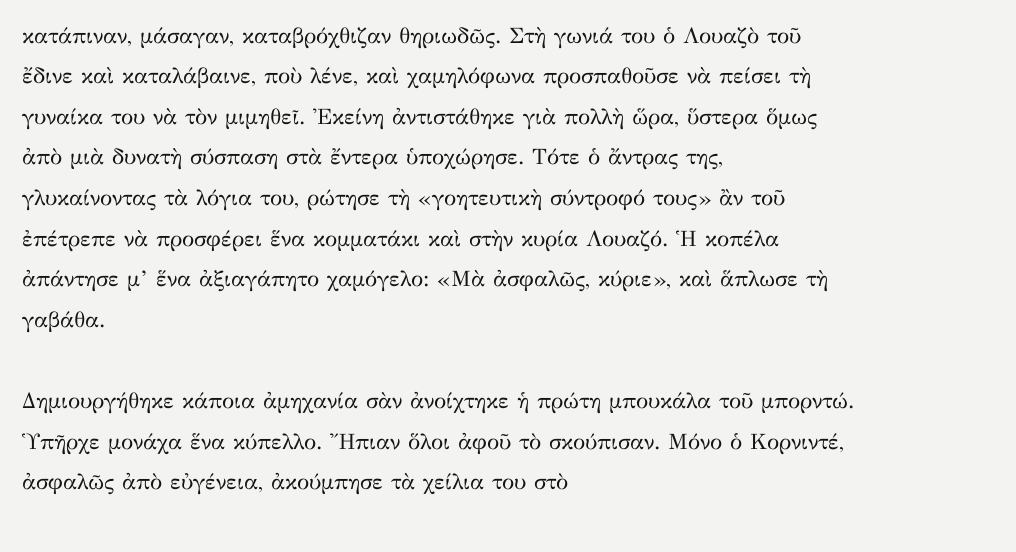κατάπιναν, μάσαγαν, καταβρόχθιζαν θηριωδῶς. Στὴ γωνιά του ὁ Λουαζὸ τοῦ ἔδινε καὶ καταλάβαινε, ποὺ λένε, καὶ χαμηλόφωνα προσπαθοῦσε νὰ πείσει τὴ γυναίκα του νὰ τὸν μιμηθεῖ. Ἐκείνη ἀντιστάθηκε γιὰ πολλὴ ὥρα, ὕστερα ὅμως ἀπὸ μιὰ δυνατὴ σύσπαση στὰ ἔντερα ὑποχώρησε. Τότε ὁ ἄντρας της, γλυκαίνοντας τὰ λόγια του, ρώτησε τὴ «γοητευτικὴ σύντροφό τους» ἂν τοῦ ἐπέτρεπε νὰ προσφέρει ἕνα κομματάκι καὶ στὴν κυρία Λουαζό. Ἡ κοπέλα ἀπάντησε μ’ ἕνα ἀξιαγάπητο χαμόγελο: «Μὰ ἀσφαλῶς, κύριε», καὶ ἅπλωσε τὴ γαβάθα.

Δημιουργήθηκε κάποια ἀμηχανία σὰν ἀνοίχτηκε ἡ πρώτη μπουκάλα τοῦ μπορντώ. Ὑπῆρχε μονάχα ἕνα κύπελλο. Ἤπιαν ὅλοι ἀφοῦ τὸ σκούπισαν. Μόνο ὁ Κορνιντέ, ἀσφαλῶς ἀπὸ εὐγένεια, ἀκούμπησε τὰ χείλια του στὸ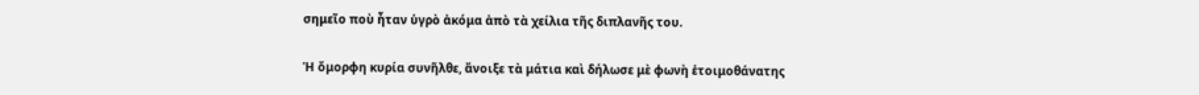σημεῖο ποὺ ἦταν ὑγρὸ ἀκόμα ἀπὸ τὰ χείλια τῆς διπλανῆς του.

Ἡ ὄμορφη κυρία συνῆλθε, ἄνοιξε τὰ μάτια καὶ δήλωσε μὲ φωνὴ ἑτοιμοθάνατης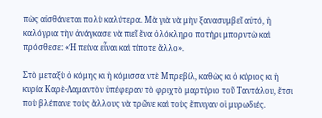πὼς αἰσθάνεται πολὺ καλύτερα. Μὰ γιὰ νὰ μὴν ξανασυμβεῖ αὐτό, ἡ καλόγρια τὴν ἀνάγκασε νὰ πιεῖ ἕνα ὁλόκληρο ποτήρι μπορντὼ καὶ πρόσθεσε: «Ἡ πείνα εἶναι καὶ τίποτε ἄλλο».

Στὸ μεταξὺ ὁ κόμης κι ἡ κόμισσα ντὲ Μπρεβίλ, καθὼς κι ὁ κύριος κι ἡ κυρία Καρὲ-Λαμαντὸν ὑπέφεραν τὸ φριχτὸ μαρτύριο τοῦ Ταντάλου, ἔτσι ποὺ βλέπανε τοὺς ἄλλους νὰ τρῶνε καὶ τοὺς ἔπνιγαν οἱ μυρωδιές.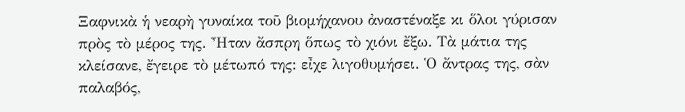Ξαφνικὰ ἡ νεαρὴ γυναίκα τοῦ βιομήχανου ἀναστέναξε κι ὅλοι γύρισαν πρὸς τὸ μέρος της. Ἦταν ἄσπρη ὅπως τὸ χιόνι ἔξω. Τὰ μάτια της κλείσανε, ἔγειρε τὸ μέτωπό της: εἶχε λιγοθυμήσει. Ὁ ἄντρας της, σὰν παλαβός,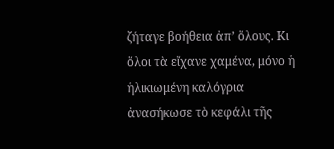ζήταγε βοήθεια ἀπ’ ὅλους. Κι ὅλοι τὰ εἴχανε χαμένα, μόνο ἡ ἡλικιωμένη καλόγρια ἀνασήκωσε τὸ κεφάλι τῆς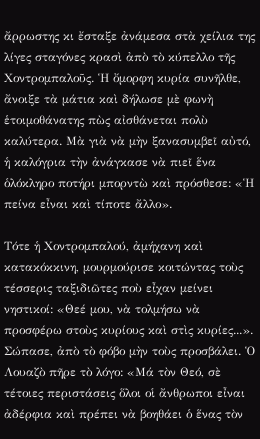ἄρρωστης κι ἔσταξε ἀνάμεσα στὰ χείλια της λίγες σταγόνες κρασὶ ἀπὸ τὸ κύπελλο τῆς Χοντρομπαλοῦς. Ἡ ὄμορφη κυρία συνῆλθε, ἄνοιξε τὰ μάτια καὶ δήλωσε μὲ φωνὴ ἑτοιμοθάνατης πὼς αἰσθάνεται πολὺ καλύτερα. Μὰ γιὰ νὰ μὴν ξανασυμβεῖ αὐτό, ἡ καλόγρια τὴν ἀνάγκασε νὰ πιεῖ ἕνα ὁλόκληρο ποτήρι μπορντὼ καὶ πρόσθεσε: «Ἡ πείνα εἶναι καὶ τίποτε ἄλλο».

Τότε ἡ Χοντρομπαλού, ἀμήχανη καὶ κατακόκκινη, μουρμούρισε κοιτώντας τοὺς τέσσερις ταξιδιῶτες ποὺ εἶχαν μείνει νηστικοί: «Θεέ μου, νὰ τολμήσω νὰ προσφέρω στοὺς κυρίους καὶ στὶς κυρίες...». Σώπασε, ἀπὸ τὸ φόβο μὴν τοὺς προσβάλει. Ὁ Λουαζὸ πῆρε τὸ λόγο: «Μά τὸν Θεό, σὲ τέτοιες περιστάσεις ὅλοι οἱ ἄνθρωποι εἶναι ἀδέρφια καὶ πρέπει νὰ βοηθάει ὁ ἕνας τὸν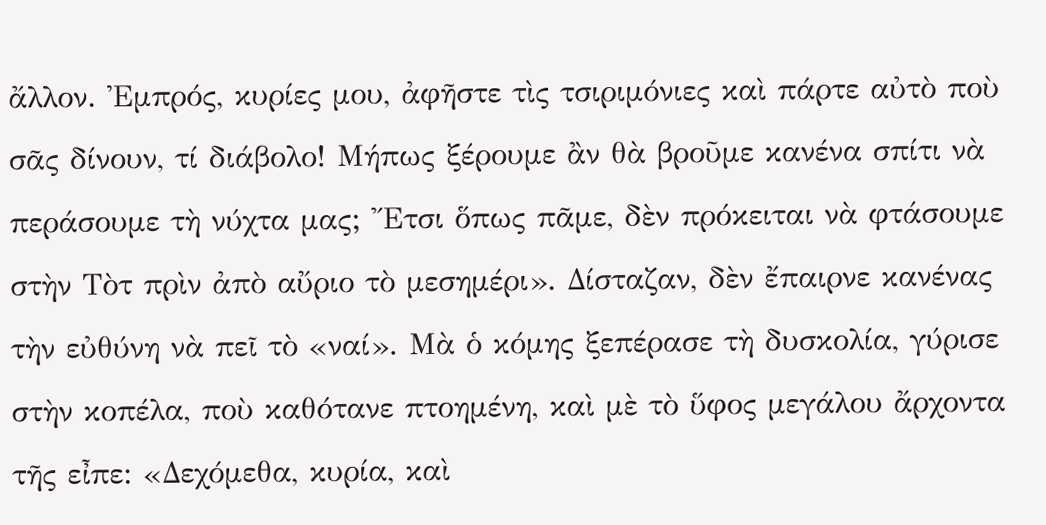ἄλλον. Ἐμπρός, κυρίες μου, ἀφῆστε τὶς τσιριμόνιες καὶ πάρτε αὐτὸ ποὺ σᾶς δίνουν, τί διάβολο! Μήπως ξέρουμε ἂν θὰ βροῦμε κανένα σπίτι νὰ περάσουμε τὴ νύχτα μας; Ἔτσι ὅπως πᾶμε, δὲν πρόκειται νὰ φτάσουμε στὴν Τὸτ πρὶν ἀπὸ αὔριο τὸ μεσημέρι». Δίσταζαν, δὲν ἔπαιρνε κανένας τὴν εὐθύνη νὰ πεῖ τὸ «ναί». Μὰ ὁ κόμης ξεπέρασε τὴ δυσκολία, γύρισε στὴν κοπέλα, ποὺ καθότανε πτοημένη, καὶ μὲ τὸ ὕφος μεγάλου ἄρχοντα τῆς εἶπε: «Δεχόμεθα, κυρία, καὶ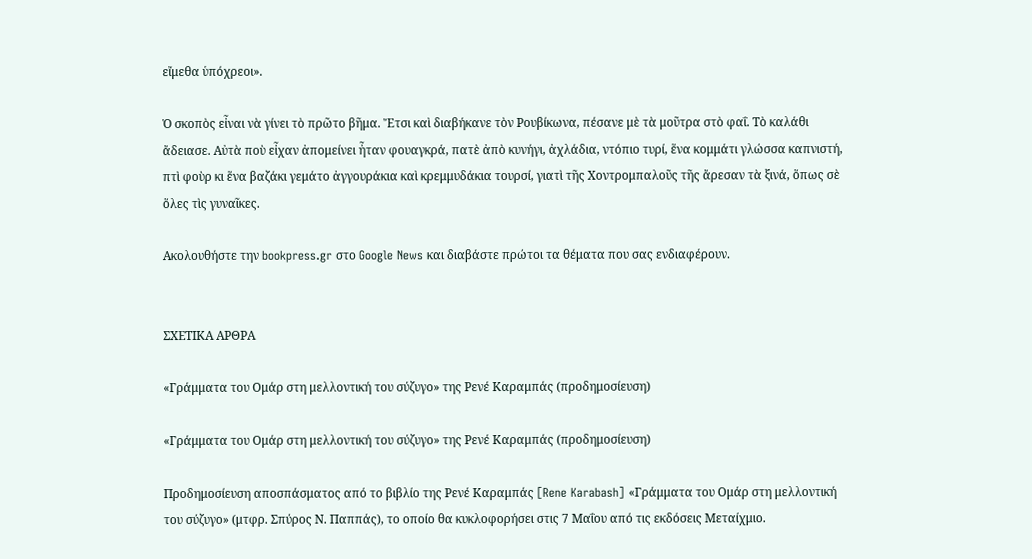εἴμεθα ὑπόχρεοι».

Ὁ σκοπὸς εἶναι νὰ γίνει τὸ πρῶτο βῆμα. Ἔτσι καὶ διαβήκανε τὸν Ρουβίκωνα, πέσανε μὲ τὰ μοῦτρα στὸ φαΐ. Τὸ καλάθι ἄδειασε. Αὐτὰ ποὺ εἶχαν ἀπομείνει ἦταν φουαγκρά, πατὲ ἀπὸ κυνήγι, ἀχλάδια, ντόπιο τυρί, ἕνα κομμάτι γλώσσα καπνιστή, πτὶ φοὺρ κι ἕνα βαζάκι γεμάτο ἀγγουράκια καὶ κρεμμυδάκια τουρσί, γιατὶ τῆς Χοντρομπαλοῦς τῆς ἄρεσαν τὰ ξινά, ὅπως σὲ ὅλες τὶς γυναῖκες.

Ακολουθήστε την bookpress.gr στο Google News και διαβάστε πρώτοι τα θέματα που σας ενδιαφέρουν.


ΣΧΕΤΙΚΑ ΑΡΘΡΑ

«Γράμματα του Ομάρ στη μελλοντική του σύζυγο» της Ρενέ Καραμπάς (προδημοσίευση)

«Γράμματα του Ομάρ στη μελλοντική του σύζυγο» της Ρενέ Καραμπάς (προδημοσίευση)

Προδημοσίευση αποσπάσματος από το βιβλίο της Ρενέ Καραμπάς [Rene Karabash] «Γράμματα του Ομάρ στη μελλοντική του σύζυγο» (μτφρ. Σπύρος Ν. Παππάς), το οποίο θα κυκλοφορήσει στις 7 Μαΐου από τις εκδόσεις Μεταίχμιο.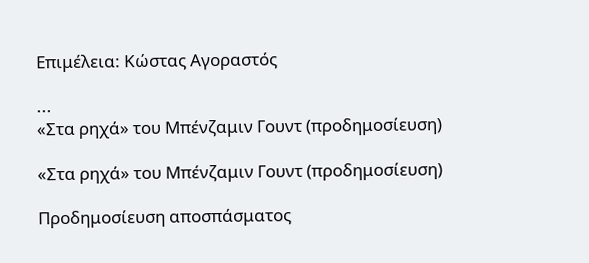Επιμέλεια: Κώστας Αγοραστός

...
«Στα ρηχά» του Μπένζαμιν Γουντ (προδημοσίευση)

«Στα ρηχά» του Μπένζαμιν Γουντ (προδημοσίευση)

Προδημοσίευση αποσπάσματος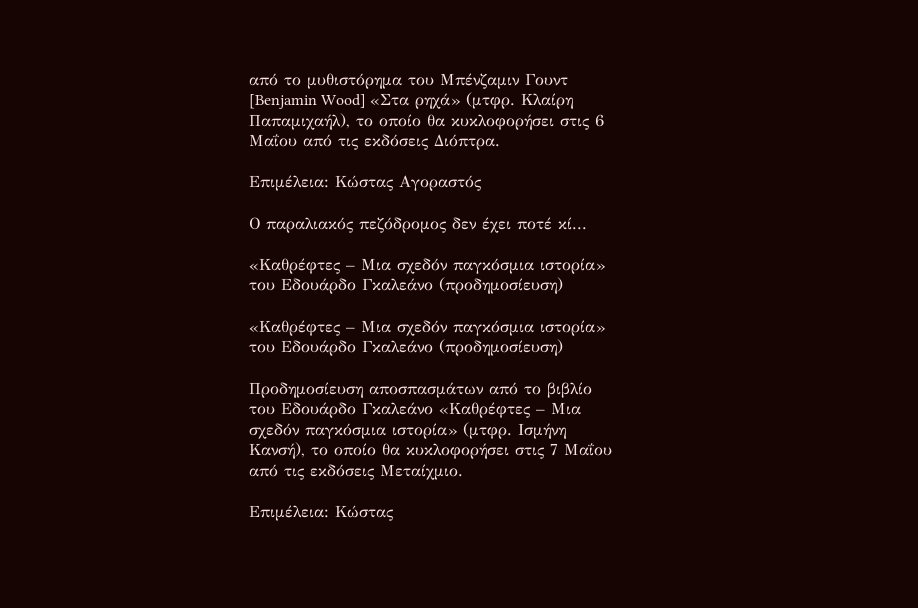από το μυθιστόρημα του Μπένζαμιν Γουντ [Benjamin Wood] «Στα ρηχά» (μτφρ. Κλαίρη Παπαμιχαήλ), το οποίο θα κυκλοφορήσει στις 6 Μαΐου από τις εκδόσεις Διόπτρα.

Επιμέλεια: Κώστας Αγοραστός

Ο παραλιακός πεζόδρομος δεν έχει ποτέ κί...

«Καθρέφτες – Μια σχεδόν παγκόσμια ιστορία» του Εδουάρδο Γκαλεάνο (προδημοσίευση)

«Καθρέφτες – Μια σχεδόν παγκόσμια ιστορία» του Εδουάρδο Γκαλεάνο (προδημοσίευση)

Προδημοσίευση αποσπασμάτων από το βιβλίο του Εδουάρδο Γκαλεάνο «Καθρέφτες – Μια σχεδόν παγκόσμια ιστορία» (μτφρ. Ισμήνη Κανσή), το οποίο θα κυκλοφορήσει στις 7 Μαΐου από τις εκδόσεις Μεταίχμιο.

Επιμέλεια: Κώστας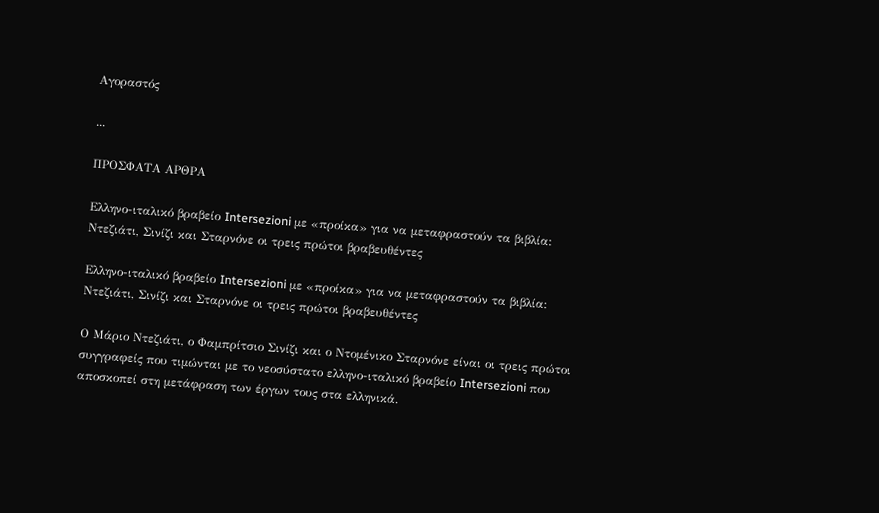Αγοραστός

...

ΠΡΟΣΦΑΤΑ ΑΡΘΡΑ

Ελληνο-ιταλικό βραβείο Intersezioni με «προίκα» για να μεταφραστούν τα βιβλία: Ντεζιάτι, Σινίζι και Σταρνόνε οι τρεις πρώτοι βραβευθέντες

Ελληνο-ιταλικό βραβείο Intersezioni με «προίκα» για να μεταφραστούν τα βιβλία: Ντεζιάτι, Σινίζι και Σταρνόνε οι τρεις πρώτοι βραβευθέντες

Ο Μάριο Ντεζιάτι, ο Φαμπρίτσιο Σινίζι και ο Ντομένικο Σταρνόνε είναι οι τρεις πρώτοι συγγραφείς που τιμώνται με το νεοσύστατο ελληνο-ιταλικό βραβείο Intersezioni που αποσκοπεί στη μετάφραση των έργων τους στα ελληνικά.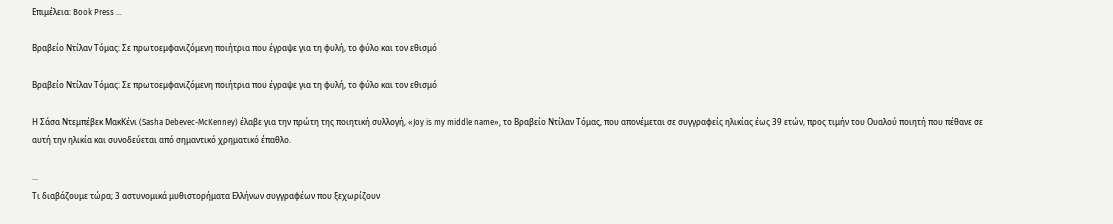Επιμέλεια: Book Press ...

Βραβείο Ντίλαν Τόμας: Σε πρωτοεμφανιζόμενη ποιήτρια που έγραψε για τη φυλή, το φύλο και τον εθισμό

Βραβείο Ντίλαν Τόμας: Σε πρωτοεμφανιζόμενη ποιήτρια που έγραψε για τη φυλή, το φύλο και τον εθισμό

Η Σάσα Ντεμπέβεκ ΜακΚένι (Sasha Debevec-McKenney) έλαβε για την πρώτη της ποιητική συλλογή, «Joy is my middle name», το Βραβείο Ντίλαν Τόμας, που απονέμεται σε συγγραφείς ηλικίας έως 39 ετών, προς τιμήν του Ουαλού ποιητή που πέθανε σε αυτή την ηλικία και συνοδεύεται από σημαντικό χρηματικό έπαθλο.

...
Τι διαβάζουμε τώρα; 3 αστυνομικά μυθιστορήματα Ελλήνων συγγραφέων που ξεχωρίζουν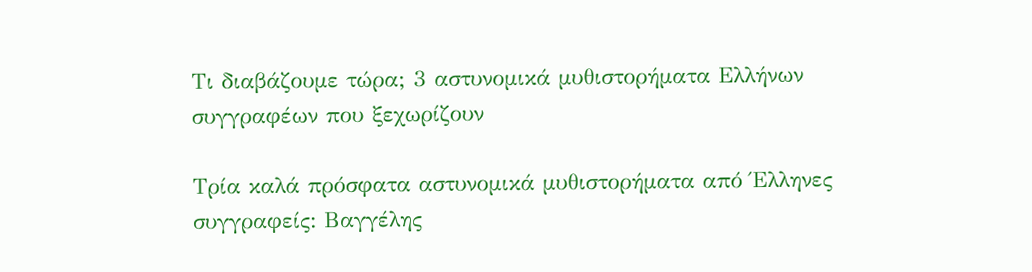Τι διαβάζουμε τώρα; 3 αστυνομικά μυθιστορήματα Ελλήνων συγγραφέων που ξεχωρίζουν

Τρία καλά πρόσφατα αστυνομικά μυθιστορήματα από Έλληνες συγγραφείς: Βαγγέλης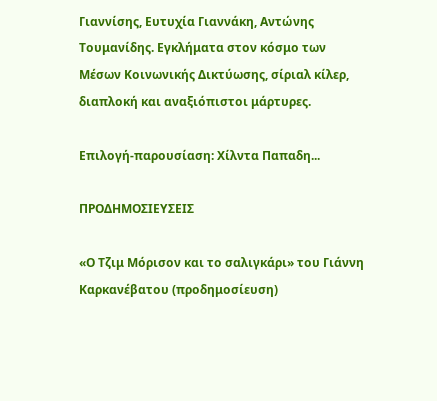Γιαννίσης, Ευτυχία Γιαννάκη, Αντώνης Τουμανίδης. Εγκλήματα στον κόσμο των Μέσων Κοινωνικής Δικτύωσης, σίριαλ κίλερ, διαπλοκή και αναξιόπιστοι μάρτυρες.

Επιλογή-παρουσίαση: Χίλντα Παπαδη...

ΠΡΟΔΗΜΟΣΙΕΥΣΕΙΣ

«Ο Τζιμ Μόρισον και το σαλιγκάρι» του Γιάννη Καρκανέβατου (προδημοσίευση)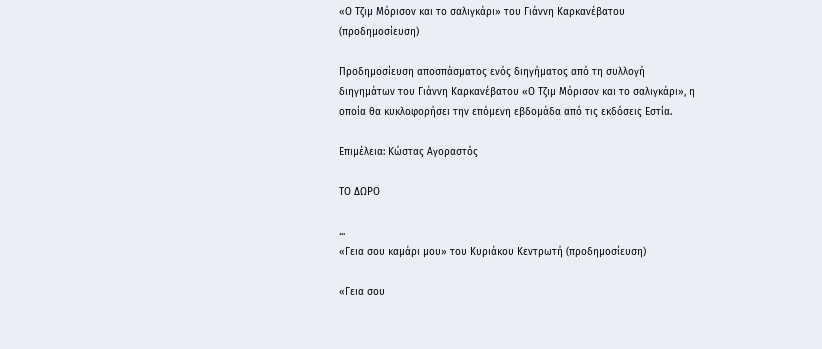«Ο Τζιμ Μόρισον και το σαλιγκάρι» του Γιάννη Καρκανέβατου (προδημοσίευση)

Προδημοσίευση αποσπάσματος ενός διηγήματος από τη συλλογή διηγημάτων του Γιάννη Καρκανέβατου «Ο Τζιμ Μόρισον και το σαλιγκάρι», η οποία θα κυκλοφορήσει την επόμενη εβδομάδα από τις εκδόσεις Εστία.

Επιμέλεια: Κώστας Αγοραστός

ΤΟ ΔΩΡΟ

...
«Γεια σου καμάρι μου» του Κυριάκου Κεντρωτή (προδημοσίευση)

«Γεια σου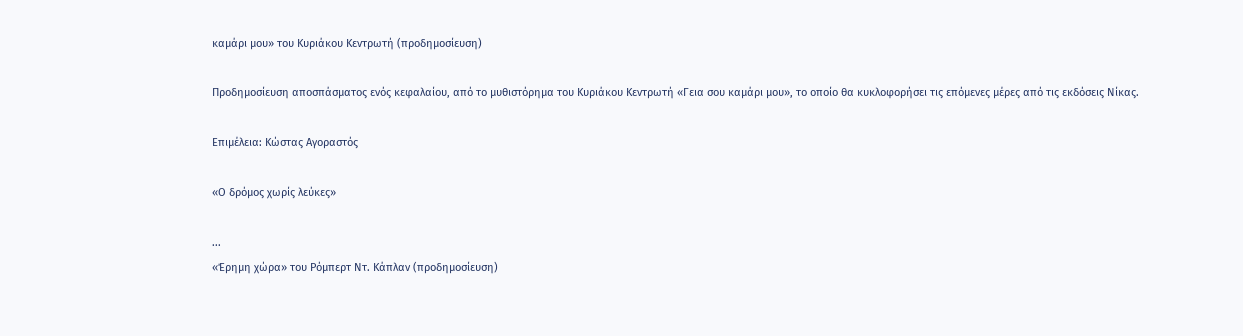καμάρι μου» του Κυριάκου Κεντρωτή (προδημοσίευση)

Προδημοσίευση αποσπάσματος ενός κεφαλαίου, από το μυθιστόρημα του Κυριάκου Κεντρωτή «Γεια σου καμάρι μου», το οποίο θα κυκλοφορήσει τις επόμενες μέρες από τις εκδόσεις Νίκας.

Επιμέλεια: Κώστας Αγοραστός

«Ο δρόμος χωρίς λεύκες»

...
«Έρημη χώρα» του Ρόμπερτ Ντ. Κάπλαν (προδημοσίευση)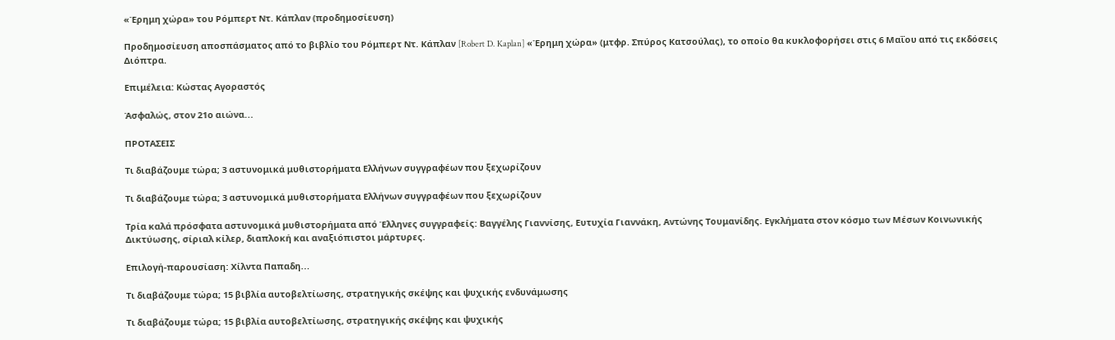«Έρημη χώρα» του Ρόμπερτ Ντ. Κάπλαν (προδημοσίευση)

Προδημοσίευση αποσπάσματος από το βιβλίο του Ρόμπερτ Ντ. Κάπλαν [Robert D. Kaplan] «Έρημη χώρα» (μτφρ. Σπύρος Κατσούλας), το οποίο θα κυκλοφορήσει στις 6 Μαΐου από τις εκδόσεις Διόπτρα.

Επιμέλεια: Κώστας Αγοραστός

Άσφαλώς, στον 21ο αιώνα...

ΠΡΟΤΑΣΕΙΣ

Τι διαβάζουμε τώρα; 3 αστυνομικά μυθιστορήματα Ελλήνων συγγραφέων που ξεχωρίζουν

Τι διαβάζουμε τώρα; 3 αστυνομικά μυθιστορήματα Ελλήνων συγγραφέων που ξεχωρίζουν

Τρία καλά πρόσφατα αστυνομικά μυθιστορήματα από Έλληνες συγγραφείς: Βαγγέλης Γιαννίσης, Ευτυχία Γιαννάκη, Αντώνης Τουμανίδης. Εγκλήματα στον κόσμο των Μέσων Κοινωνικής Δικτύωσης, σίριαλ κίλερ, διαπλοκή και αναξιόπιστοι μάρτυρες.

Επιλογή-παρουσίαση: Χίλντα Παπαδη...

Τι διαβάζουμε τώρα; 15 βιβλία αυτοβελτίωσης, στρατηγικής σκέψης και ψυχικής ενδυνάμωσης

Τι διαβάζουμε τώρα; 15 βιβλία αυτοβελτίωσης, στρατηγικής σκέψης και ψυχικής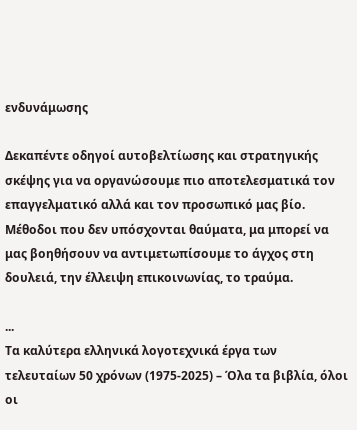ενδυνάμωσης

Δεκαπέντε οδηγοί αυτοβελτίωσης και στρατηγικής σκέψης για να οργανώσουμε πιο αποτελεσματικά τον επαγγελματικό αλλά και τον προσωπικό μας βίο. Μέθοδοι που δεν υπόσχονται θαύματα, μα μπορεί να μας βοηθήσουν να αντιμετωπίσουμε το άγχος στη δουλειά, την έλλειψη επικοινωνίας, το τραύμα.

...
Τα καλύτερα ελληνικά λογοτεχνικά έργα των τελευταίων 50 χρόνων (1975-2025) – Όλα τα βιβλία, όλοι οι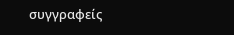συγγραφείς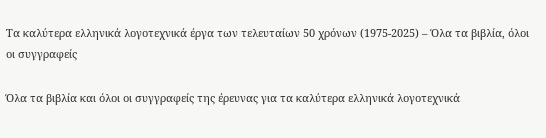Τα καλύτερα ελληνικά λογοτεχνικά έργα των τελευταίων 50 χρόνων (1975-2025) – Όλα τα βιβλία, όλοι οι συγγραφείς

Όλα τα βιβλία και όλοι οι συγγραφείς της έρευνας για τα καλύτερα ελληνικά λογοτεχνικά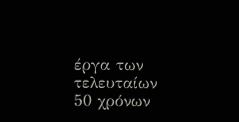έργα των τελευταίων 50 χρόνων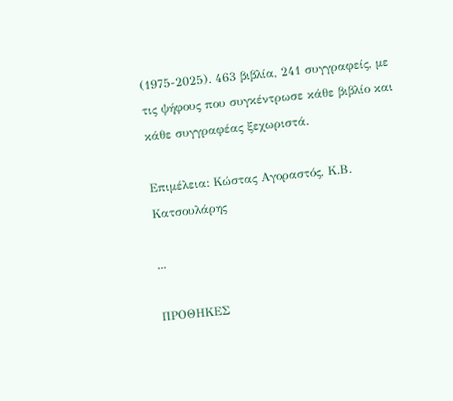(1975-2025). 463 βιβλία, 241 συγγραφείς, με τις ψήφους που συγκέντρωσε κάθε βιβλίο και κάθε συγγραφέας ξεχωριστά.

Επιμέλεια: Κώστας Αγοραστός, Κ.Β. Κατσουλάρης

...

ΠΡΟΘΗΚΕΣ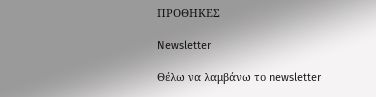ΠΡΟΘΗΚΕΣ

Newsletter

Θέλω να λαμβάνω το newsletter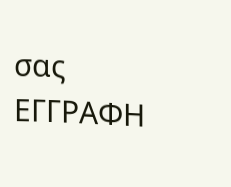σας
ΕΓΓΡΑΦΗ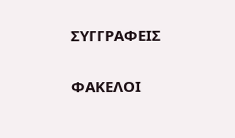ΣΥΓΓΡΑΦΕΙΣ

ΦΑΚΕΛΟΙ